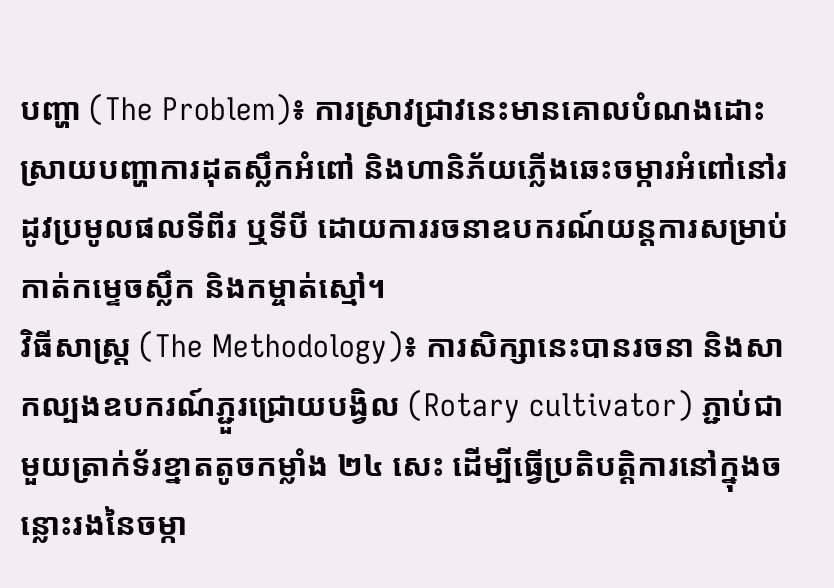បញ្ហា (The Problem)៖ ការស្រាវជ្រាវនេះមានគោលបំណងដោះស្រាយបញ្ហាការដុតស្លឹកអំពៅ និងហានិភ័យភ្លើងឆេះចម្ការអំពៅនៅរដូវប្រមូលផលទីពីរ ឬទីបី ដោយការរចនាឧបករណ៍យន្តការសម្រាប់កាត់កម្ទេចស្លឹក និងកម្ចាត់ស្មៅ។
វិធីសាស្ត្រ (The Methodology)៖ ការសិក្សានេះបានរចនា និងសាកល្បងឧបករណ៍ភ្ជួរជ្រោយបង្វិល (Rotary cultivator) ភ្ជាប់ជាមួយត្រាក់ទ័រខ្នាតតូចកម្លាំង ២៤ សេះ ដើម្បីធ្វើប្រតិបត្តិការនៅក្នុងចន្លោះរងនៃចម្កា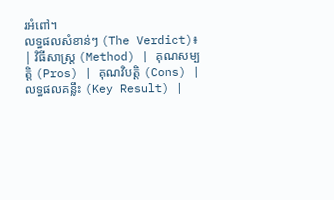រអំពៅ។
លទ្ធផលសំខាន់ៗ (The Verdict)៖
| វិធីសាស្ត្រ (Method) | គុណសម្បត្តិ (Pros) | គុណវិបត្តិ (Cons) | លទ្ធផលគន្លឹះ (Key Result) |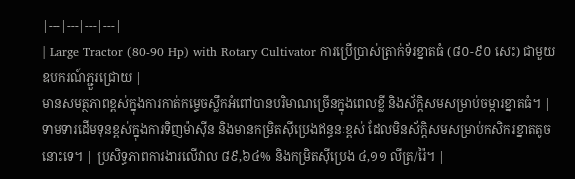|---|---|---|---|
| Large Tractor (80-90 Hp) with Rotary Cultivator ការប្រើប្រាស់ត្រាក់ទ័រខ្នាតធំ (៨០-៩០ សេះ) ជាមួយឧបករណ៍ភ្ជួរជ្រោយ |
មានសមត្ថភាពខ្ពស់ក្នុងការកាត់កម្ទេចស្លឹកអំពៅបានបរិមាណច្រើនក្នុងពេលខ្លី និងស័ក្តិសមសម្រាប់ចម្ការខ្នាតធំ។ | ទាមទារដើមទុនខ្ពស់ក្នុងការទិញម៉ាស៊ីន និងមានកម្រិតស៊ីប្រេងឥន្ធនៈខ្ពស់ ដែលមិនស័ក្តិសមសម្រាប់កសិករខ្នាតតូចនោះទេ។ | ប្រសិទ្ធភាពការងារលើវាល ៨៩,៦៤% និងកម្រិតស៊ីប្រេង ៤,១១ លីត្រ/រ៉ៃ។ |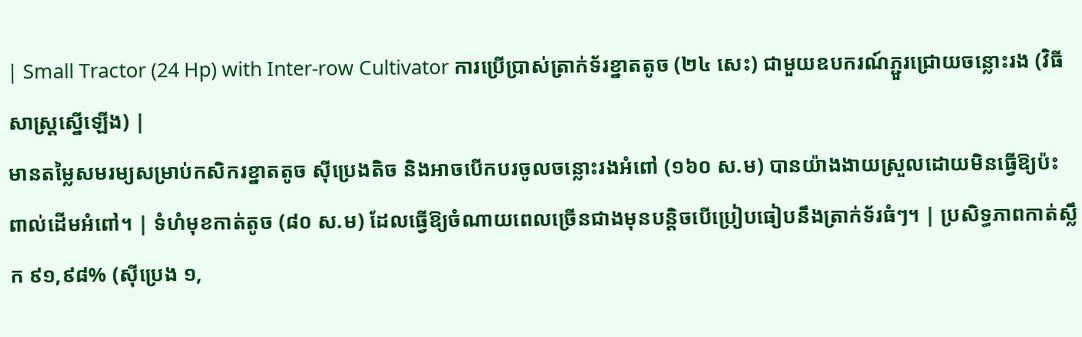| Small Tractor (24 Hp) with Inter-row Cultivator ការប្រើប្រាស់ត្រាក់ទ័រខ្នាតតូច (២៤ សេះ) ជាមួយឧបករណ៍ភ្ជួរជ្រោយចន្លោះរង (វិធីសាស្ត្រស្នើឡើង) |
មានតម្លៃសមរម្យសម្រាប់កសិករខ្នាតតូច ស៊ីប្រេងតិច និងអាចបើកបរចូលចន្លោះរងអំពៅ (១៦០ ស.ម) បានយ៉ាងងាយស្រួលដោយមិនធ្វើឱ្យប៉ះពាល់ដើមអំពៅ។ | ទំហំមុខកាត់តូច (៨០ ស.ម) ដែលធ្វើឱ្យចំណាយពេលច្រើនជាងមុនបន្តិចបើប្រៀបធៀបនឹងត្រាក់ទ័រធំៗ។ | ប្រសិទ្ធភាពកាត់ស្លឹក ៩១,៩៨% (ស៊ីប្រេង ១,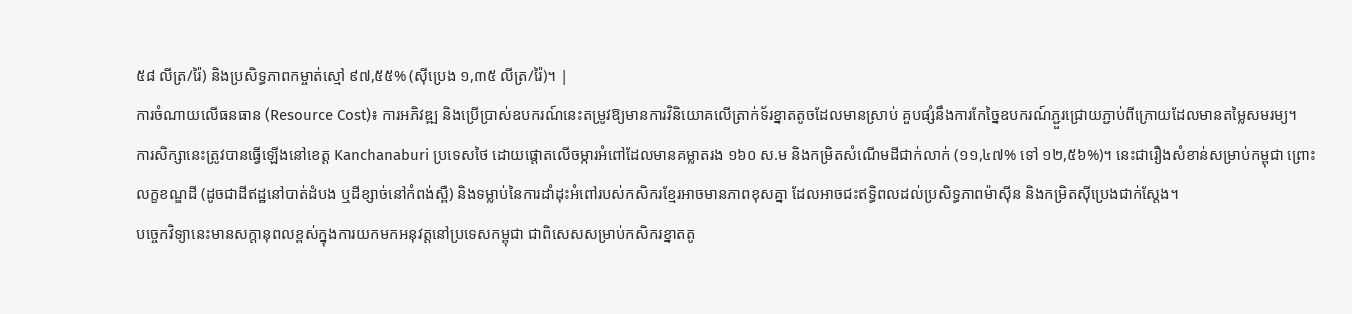៥៨ លីត្រ/រ៉ៃ) និងប្រសិទ្ធភាពកម្ចាត់ស្មៅ ៩៧,៥៥% (ស៊ីប្រេង ១,៣៥ លីត្រ/រ៉ៃ)។ |
ការចំណាយលើធនធាន (Resource Cost)៖ ការអភិវឌ្ឍ និងប្រើប្រាស់ឧបករណ៍នេះតម្រូវឱ្យមានការវិនិយោគលើត្រាក់ទ័រខ្នាតតូចដែលមានស្រាប់ គួបផ្សំនឹងការកែច្នៃឧបករណ៍ភ្ជួរជ្រោយភ្ជាប់ពីក្រោយដែលមានតម្លៃសមរម្យ។
ការសិក្សានេះត្រូវបានធ្វើឡើងនៅខេត្ត Kanchanaburi ប្រទេសថៃ ដោយផ្តោតលើចម្ការអំពៅដែលមានគម្លាតរង ១៦០ ស.ម និងកម្រិតសំណើមដីជាក់លាក់ (១១,៤៧% ទៅ ១២,៥៦%)។ នេះជារឿងសំខាន់សម្រាប់កម្ពុជា ព្រោះលក្ខខណ្ឌដី (ដូចជាដីឥដ្ឋនៅបាត់ដំបង ឬដីខ្សាច់នៅកំពង់ស្ពឺ) និងទម្លាប់នៃការដាំដុះអំពៅរបស់កសិករខ្មែរអាចមានភាពខុសគ្នា ដែលអាចជះឥទ្ធិពលដល់ប្រសិទ្ធភាពម៉ាស៊ីន និងកម្រិតស៊ីប្រេងជាក់ស្តែង។
បច្ចេកវិទ្យានេះមានសក្តានុពលខ្ពស់ក្នុងការយកមកអនុវត្តនៅប្រទេសកម្ពុជា ជាពិសេសសម្រាប់កសិករខ្នាតតូ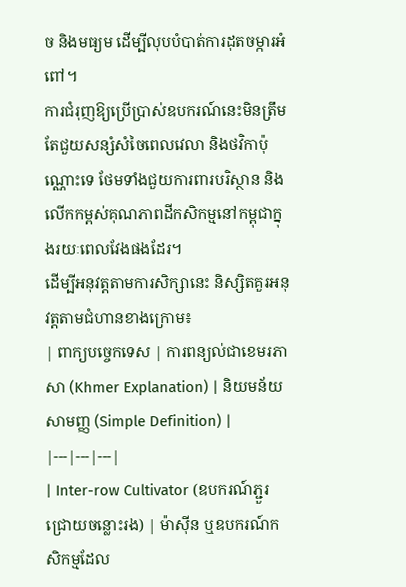ច និងមធ្យម ដើម្បីលុបបំបាត់ការដុតចម្ការអំពៅ។
ការជំរុញឱ្យប្រើប្រាស់ឧបករណ៍នេះមិនត្រឹមតែជួយសន្សំសំចៃពេលវេលា និងថវិកាប៉ុណ្ណោះទេ ថែមទាំងជួយការពារបរិស្ថាន និងលើកកម្ពស់គុណភាពដីកសិកម្មនៅកម្ពុជាក្នុងរយៈពេលវែងផងដែរ។
ដើម្បីអនុវត្តតាមការសិក្សានេះ និស្សិតគួរអនុវត្តតាមជំហានខាងក្រោម៖
| ពាក្យបច្ចេកទេស | ការពន្យល់ជាខេមរភាសា (Khmer Explanation) | និយមន័យសាមញ្ញ (Simple Definition) |
|---|---|---|
| Inter-row Cultivator (ឧបករណ៍ភ្ជួរជ្រោយចន្លោះរង) | ម៉ាស៊ីន ឬឧបករណ៍កសិកម្មដែល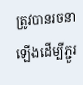ត្រូវបានរចនាឡើងដើម្បីភ្ជួរ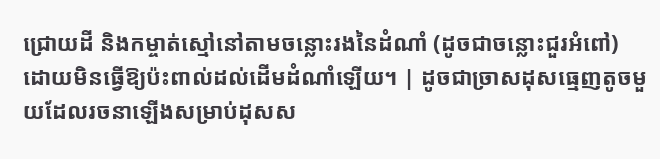ជ្រោយដី និងកម្ចាត់ស្មៅនៅតាមចន្លោះរងនៃដំណាំ (ដូចជាចន្លោះជួរអំពៅ) ដោយមិនធ្វើឱ្យប៉ះពាល់ដល់ដើមដំណាំឡើយ។ | ដូចជាច្រាសដុសធ្មេញតូចមួយដែលរចនាឡើងសម្រាប់ដុសស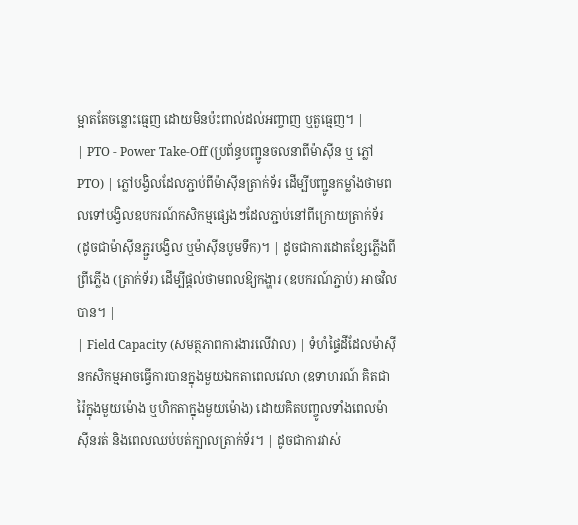ម្អាតតែចន្លោះធ្មេញ ដោយមិនប៉ះពាល់ដល់អញ្ចាញ ឬតួធ្មេញ។ |
| PTO - Power Take-Off (ប្រព័ន្ធបញ្ជូនចលនាពីម៉ាស៊ីន ឬ ភ្លៅ PTO) | ភ្លៅបង្វិលដែលភ្ជាប់ពីម៉ាស៊ីនត្រាក់ទ័រ ដើម្បីបញ្ជូនកម្លាំងថាមពលទៅបង្វិលឧបករណ៍កសិកម្មផ្សេងៗដែលភ្ជាប់នៅពីក្រោយត្រាក់ទ័រ (ដូចជាម៉ាស៊ីនភ្ជួរបង្វិល ឬម៉ាស៊ីនបូមទឹក)។ | ដូចជាការដោតខ្សែភ្លើងពីព្រីភ្លើង (ត្រាក់ទ័រ) ដើម្បីផ្តល់ថាមពលឱ្យកង្ហារ (ឧបករណ៍ភ្ជាប់) អាចវិលបាន។ |
| Field Capacity (សមត្ថភាពការងារលើវាល) | ទំហំផ្ទៃដីដែលម៉ាស៊ីនកសិកម្មអាចធ្វើការបានក្នុងមួយឯកតាពេលវេលា (ឧទាហរណ៍ គិតជារ៉ៃក្នុងមួយម៉ោង ឬហិកតាក្នុងមួយម៉ោង) ដោយគិតបញ្ចូលទាំងពេលម៉ាស៊ីនរត់ និងពេលឈប់បត់ក្បាលត្រាក់ទ័រ។ | ដូចជាការវាស់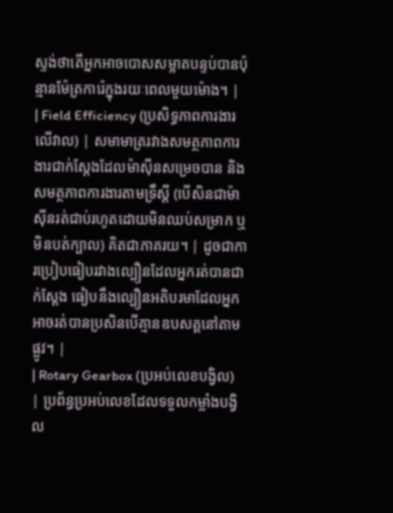ស្ទង់ថាតើអ្នកអាចបោសសម្អាតបន្ទប់បានប៉ុន្មានម៉ែត្រការ៉េក្នុងរយៈពេលមួយម៉ោង។ |
| Field Efficiency (ប្រសិទ្ធភាពការងារលើវាល) | សមាមាត្ររវាងសមត្ថភាពការងារជាក់ស្តែងដែលម៉ាស៊ីនសម្រេចបាន និងសមត្ថភាពការងារតាមទ្រឹស្តី (បើសិនជាម៉ាស៊ីនរត់ជាប់រហូតដោយមិនឈប់សម្រាក ឬមិនបត់ក្បាល) គិតជាភាគរយ។ | ដូចជាការប្រៀបធៀបរវាងល្បឿនដែលអ្នករត់បានជាក់ស្តែង ធៀបនឹងល្បឿនអតិបរមាដែលអ្នកអាចរត់បានប្រសិនបើគ្មានឧបសគ្គនៅតាមផ្លូវ។ |
| Rotary Gearbox (ប្រអប់លេខបង្វិល) | ប្រព័ន្ធប្រអប់លេខដែលទទួលកម្លាំងបង្វិល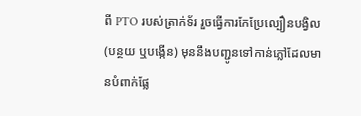ពី PTO របស់ត្រាក់ទ័រ រួចធ្វើការកែប្រែល្បឿនបង្វិល (បន្ថយ ឬបង្កើន) មុននឹងបញ្ជូនទៅកាន់ភ្លៅដែលមានបំពាក់ផ្លែ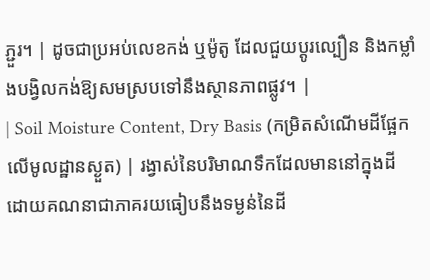ភ្ជួរ។ | ដូចជាប្រអប់លេខកង់ ឬម៉ូតូ ដែលជួយប្តូរល្បឿន និងកម្លាំងបង្វិលកង់ឱ្យសមស្របទៅនឹងស្ថានភាពផ្លូវ។ |
| Soil Moisture Content, Dry Basis (កម្រិតសំណើមដីផ្អែកលើមូលដ្ឋានស្ងួត) | រង្វាស់នៃបរិមាណទឹកដែលមាននៅក្នុងដី ដោយគណនាជាភាគរយធៀបនឹងទម្ងន់នៃដី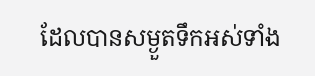ដែលបានសម្ងួតទឹកអស់ទាំង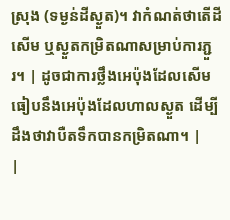ស្រុង (ទម្ងន់ដីស្ងួត)។ វាកំណត់ថាតើដីសើម ឬស្ងួតកម្រិតណាសម្រាប់ការភ្ជួរ។ | ដូចជាការថ្លឹងអេប៉ុងដែលសើមធៀបនឹងអេប៉ុងដែលហាលស្ងួត ដើម្បីដឹងថាវាបឺតទឹកបានកម្រិតណា។ |
|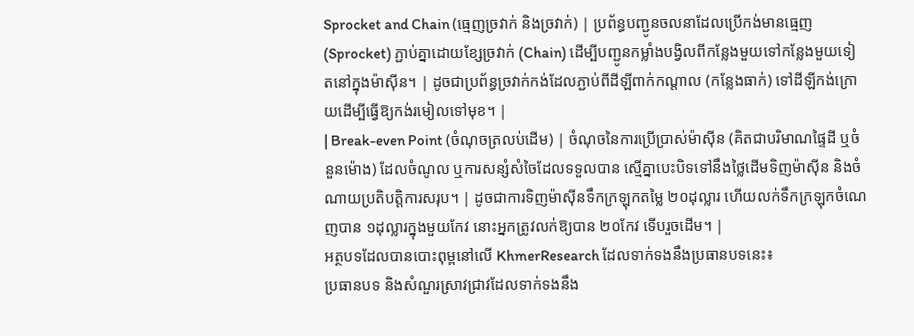Sprocket and Chain (ធ្មេញច្រវាក់ និងច្រវាក់) | ប្រព័ន្ធបញ្ជូនចលនាដែលប្រើកង់មានធ្មេញ (Sprocket) ភ្ជាប់គ្នាដោយខ្សែច្រវាក់ (Chain) ដើម្បីបញ្ជូនកម្លាំងបង្វិលពីកន្លែងមួយទៅកន្លែងមួយទៀតនៅក្នុងម៉ាស៊ីន។ | ដូចជាប្រព័ន្ធច្រវាក់កង់ដែលភ្ជាប់ពីដីឡីពាក់កណ្តាល (កន្លែងធាក់) ទៅដីឡីកង់ក្រោយដើម្បីធ្វើឱ្យកង់រមៀលទៅមុខ។ |
| Break-even Point (ចំណុចត្រលប់ដើម) | ចំណុចនៃការប្រើប្រាស់ម៉ាស៊ីន (គិតជាបរិមាណផ្ទៃដី ឬចំនួនម៉ោង) ដែលចំណូល ឬការសន្សំសំចៃដែលទទួលបាន ស្មើគ្នាបេះបិទទៅនឹងថ្លៃដើមទិញម៉ាស៊ីន និងចំណាយប្រតិបត្តិការសរុប។ | ដូចជាការទិញម៉ាស៊ីនទឹកក្រឡុកតម្លៃ ២០ដុល្លារ ហើយលក់ទឹកក្រឡុកចំណេញបាន ១ដុល្លារក្នុងមួយកែវ នោះអ្នកត្រូវលក់ឱ្យបាន ២០កែវ ទើបរួចដើម។ |
អត្ថបទដែលបានបោះពុម្ពនៅលើ KhmerResearch ដែលទាក់ទងនឹងប្រធានបទនេះ៖
ប្រធានបទ និងសំណួរស្រាវជ្រាវដែលទាក់ទងនឹង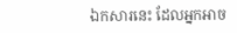ឯកសារនេះ ដែលអ្នកអាច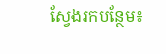ស្វែងរកបន្ថែម៖